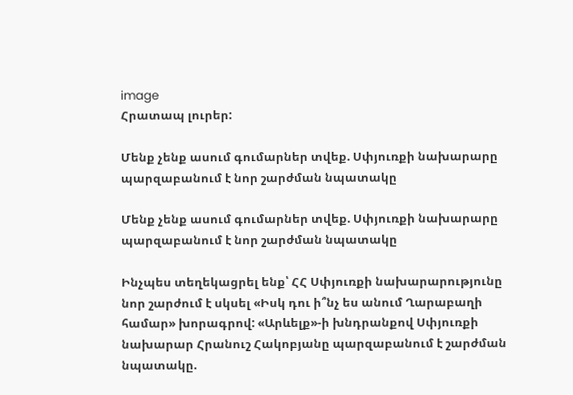image
Հրատապ լուրեր:

Մենք չենք ասում գումարներ տվեք. Սփյուռքի նախարարը պարզաբանում է նոր շարժման նպատակը

Մենք չենք ասում գումարներ տվեք. Սփյուռքի նախարարը պարզաբանում է նոր շարժման նպատակը

Ինչպես տեղեկացրել ենք՝ ՀՀ Սփյուռքի նախարարությունը նոր շարժում է սկսել «Իսկ դու ի՞նչ ես անում Ղարաբաղի համար» խորագրով: «Արևելք»-ի խնդրանքով Սփյուռքի նախարար Հրանուշ Հակոբյանը պարզաբանում է շարժման նպատակը.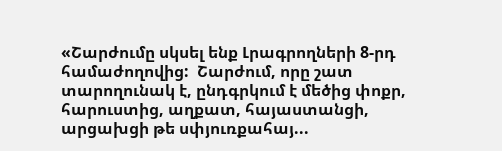«Շարժումը սկսել ենք Լրագրողների 8-րդ համաժողովից:  Շարժում, որը շատ տարողունակ է, ընդգրկում է մեծից փոքր, հարուստից, աղքատ, հայաստանցի, արցախցի թե սփյուռքահայ...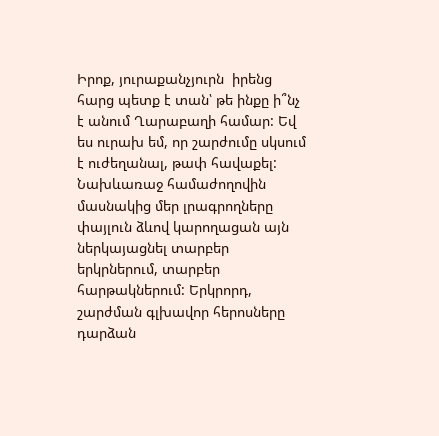Իրոք, յուրաքանչյուրն  իրենց հարց պետք է տան՝ թե ինքը ի՞նչ է անում Ղարաբաղի համար: Եվ ես ուրախ եմ, որ շարժումը սկսում է ուժեղանալ, թափ հավաքել: Նախևառաջ համաժողովին մասնակից մեր լրագրողները փայլուն ձևով կարողացան այն ներկայացնել տարբեր երկրներում, տարբեր հարթակներում: Երկրորդ, շարժման գլխավոր հերոսները դարձան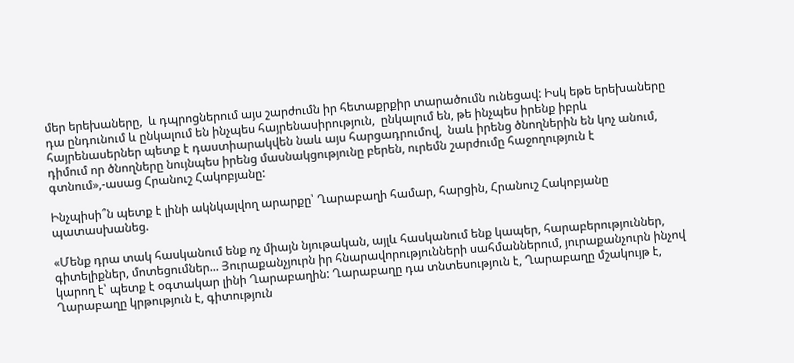մեր երեխաները,  և դպրոցներում այս շարժումն իր հետաքրքիր տարածումն ունեցավ: Իսկ եթե երեխաները դա ընդունում և ընկալում են ինչպես հայրենասիրություն,  ընկալում են, թե ինչպես իրենք իբրև հայրենասերներ պետք է դաստիարակվեն նաև այս հարցադրումով,  նաև իրենց ծնողներին են կոչ անում, դիմում որ ծնողները նույնպես իրենց մասնակցությունը բերեն, ուրեմն շարժումը հաջողություն է գտնում»,-ասաց Հրանուշ Հակոբյանը:

Ինչպիսի՞ն պետք է լինի ակնկալվող արարքը՝ Ղարաբաղի համար, հարցին, Հրանուշ Հակոբյանը պատասխանեց.

«Մենք դրա տակ հասկանում ենք ոչ միայն նյութական, այլև հասկանում ենք կապեր, հարաբերություններ, գիտելիքներ, մոտեցումներ... Յուրաքանչյուրն իր հնարավորությունների սահմաններում, յուրաքանչուրն ինչով կարող է՝ պետք է օգտակար լինի Ղարաբաղին: Ղարաբաղը դա տնտեսություն է, Ղարաբաղը մշակույթ է, Ղարաբաղը կրթություն է, գիտություն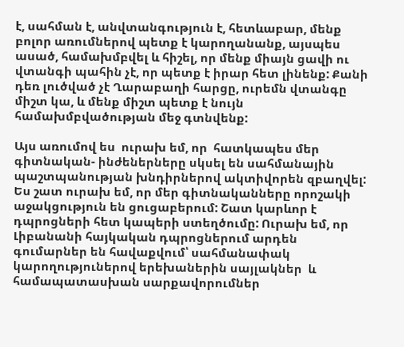է, սահման է, անվտանգություն է, հետևաբար, մենք բոլոր առումներով պետք է կարողանանք, այսպես ասած, համախմբվել և հիշել, որ մենք միայն ցավի ու վտանգի պահին չէ, որ պետք է իրար հետ լինենք: Քանի դեռ լուծված չէ Ղարաբաղի հարցը, ուրեմն վտանգը միշտ կա, և մենք միշտ պետք է նույն համախմբվածության մեջ գտնվենք:

Այս առումով ես  ուրախ եմ, որ  հատկապես մեր գիտնական- ինժեներները սկսել են սահմանային պաշտպանության խնդիրներով ակտիվորեն զբաղվել: Ես շատ ուրախ եմ, որ մեր գիտնականները որոշակի աջակցություն են ցուցաբերում: Շատ կարևոր է դպրոցների հետ կապերի ստեղծումը: Ուրախ եմ, որ Լիբանանի հայկական դպրոցներում արդեն գումարներ են հավաքվում՝ սահմանափակ կարողություներով երեխաներին սայլակներ  և համապատասխան սարքավորումներ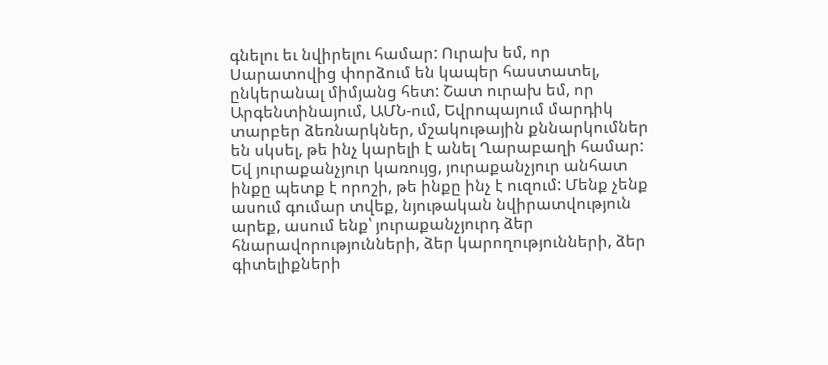գնելու եւ նվիրելու համար: Ուրախ եմ, որ Սարատովից փորձում են կապեր հաստատել, ընկերանալ միմյանց հետ: Շատ ուրախ եմ, որ Արգենտինայում, ԱՄՆ-ում, Եվրոպայում մարդիկ տարբեր ձեռնարկներ, մշակութային քննարկումներ են սկսել, թե ինչ կարելի է անել Ղարաբաղի համար: Եվ յուրաքանչյուր կառույց, յուրաքանչյուր անհատ ինքը պետք է որոշի, թե ինքը ինչ է ուզում: Մենք չենք ասում գումար տվեք, նյութական նվիրատվություն արեք, ասում ենք՝ յուրաքանչյուրդ ձեր հնարավորությունների, ձեր կարողությունների, ձեր գիտելիքների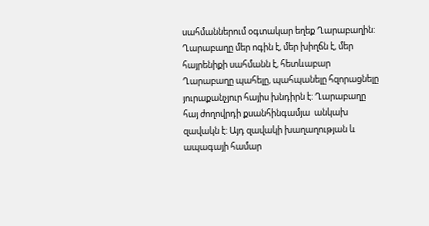սահմաններում օգտակար եղեք Ղարաբաղին: Ղարաբաղը մեր ոգին է, մեր խիղճն է, մեր հայրենիքի սահմանն է, հետևաբար Ղարաբաղը պահելը, պահպանելը հզորացնելը յուրաքանչյուր հայիս խնդիրն է: Ղարաբաղը հայ ժողովրդի քսանհինգամյա  անկախ զավակն է: Այդ զավակի խաղաղության և ապագայի համար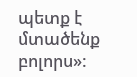պետք է մտածենք բոլորս»: